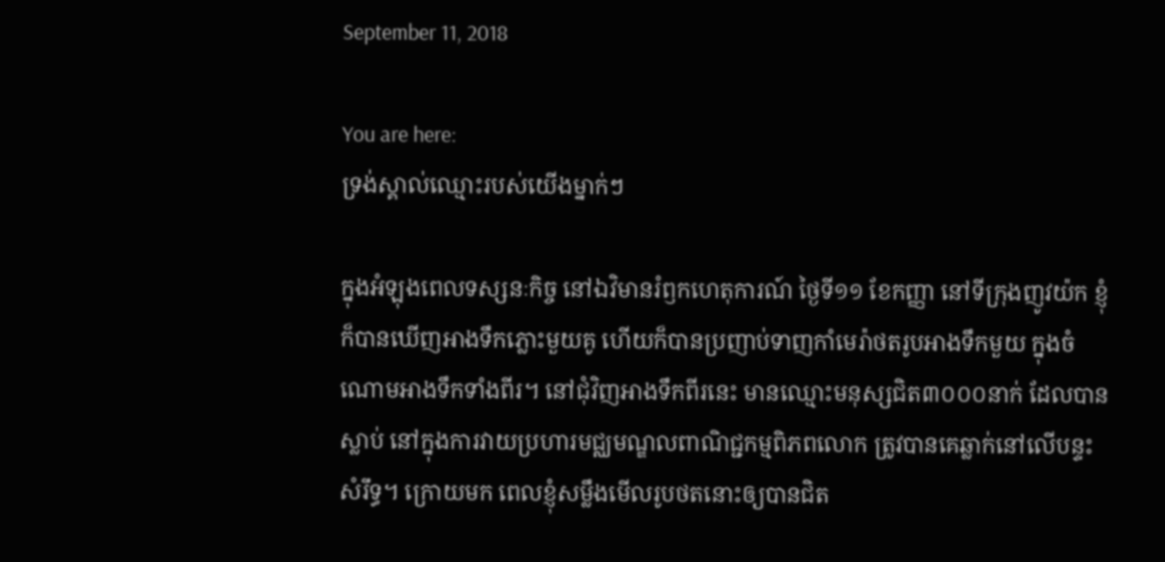September 11, 2018

You are here:
ទ្រង់ស្គាល់ឈ្មោះរបស់យើងម្នាក់ៗ

ក្នុងអំឡុងពេលទស្សនៈកិច្ច នៅឯវិមានរំឭកហេតុការណ៍ ថ្ងៃទី១១ ខែកញ្ញា នៅទីក្រុងញូវយ៉ក ខ្ញុំក៏បានឃើញអាងទឹកភ្លោះមួយគូ ហើយក៏បានប្រញាប់ទាញកាំមេរ៉ាថតរូបអាងទឹកមួយ ក្នុងចំណោមអាងទឹកទាំងពីរ។ នៅជុំវិញអាងទឹកពីរនេះ មានឈ្មោះមនុស្សជិត៣០០០នាក់ ដែលបានស្លាប់ នៅក្នុងការវាយប្រហារមជ្ឈមណ្ឌលពាណិជ្ជកម្មពិភពលោក ត្រូវបានគេឆ្លាក់នៅលើបន្ទះសំរឹទ្ធ។ ក្រោយមក ពេលខ្ញុំសម្លឹងមើលរូបថតនោះឲ្យបានជិត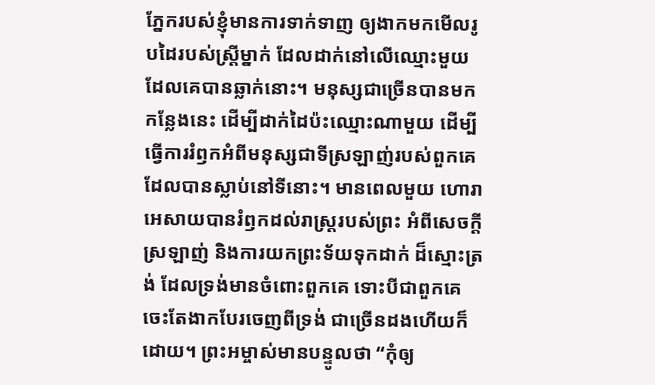ភ្នែករបស់ខ្ញុំមានការទាក់ទាញ ឲ្យងាកមកមើលរូបដៃរបស់ស្ត្រីម្នាក់ ដែលដាក់នៅលើឈ្មោះមួយ ដែលគេបានឆ្លាក់នោះ។ មនុស្សជាច្រើនបានមកកន្លែងនេះ ដើម្បីដាក់ដៃប៉ះឈ្មោះណាមួយ ដើម្បីធ្វើការរំឭកអំពីមនុស្សជាទីស្រឡាញ់របស់ពួកគេ ដែលបានស្លាប់នៅទីនោះ។ មានពេលមួយ ហោរាអេសាយបានរំឭកដល់រាស្ដ្ររបស់ព្រះ អំពីសេចក្ដីស្រឡាញ់ និងការយកព្រះទ័យទុកដាក់ ដ៏ស្មោះត្រង់ ដែលទ្រង់មានចំពោះពួកគេ ទោះបីជាពួកគេចេះតែងាកបែរចេញពីទ្រង់ ជាច្រើនដងហើយក៏ដោយ។ ព្រះអម្ចាស់មានបន្ទូលថា “កុំឲ្យ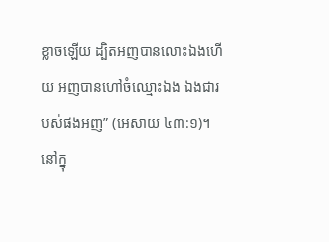ខ្លាចឡើយ ដ្បិតអញបានលោះឯងហើយ អញបានហៅចំឈ្មោះឯង ឯងជារបស់ផងអញ” (អេសាយ ៤៣:១)។ នៅក្នុ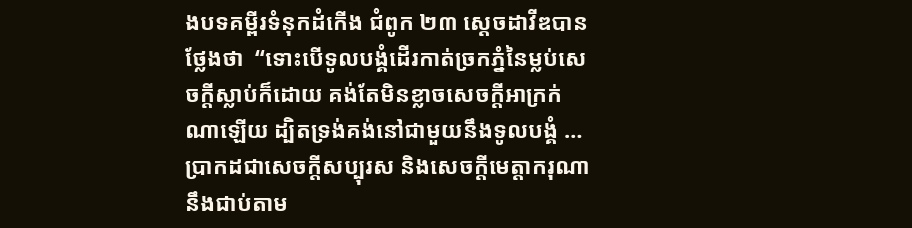ងបទគម្ពីរទំនុកដំកើង ជំពូក ២៣ ស្ដេចដាវីឌបានថ្លែងថា  “ទោះបើទូលបង្គំដើរកាត់ច្រកភ្នំនៃម្លប់សេចក្តីស្លាប់ក៏ដោយ គង់តែមិនខ្លាចសេចក្តីអាក្រក់ណាឡើយ ដ្បិតទ្រង់គង់នៅជាមួយនឹងទូលបង្គំ … ប្រាកដជាសេចក្តីសប្បុរស និងសេចក្តីមេត្តាករុណា នឹងជាប់តាម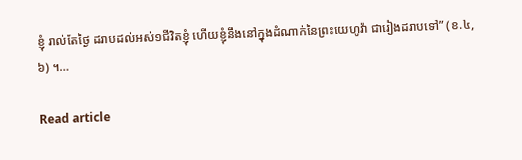ខ្ញុំ រាល់តែថ្ងៃ ដរាបដល់អស់១ជីវិតខ្ញុំ ហើយខ្ញុំនឹងនៅក្នុងដំណាក់នៃព្រះយេហូវ៉ា ជារៀងដរាបទៅ” (ខ.៤,៦) ។…

Read article